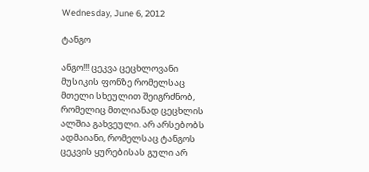Wednesday, June 6, 2012

ტანგო

ანგო!!! ცეკვა ცეცხლოვანი მუსიკის ფონზე რომელსაც მთელი სხეულით შეიგრძნობ, რომელიც მთლიანად ცეცხლის ალშია გახვეული. არ არსებობს ადმაიანი, რომელსაც ტანგოს ცეკვის ყურებისას გული არ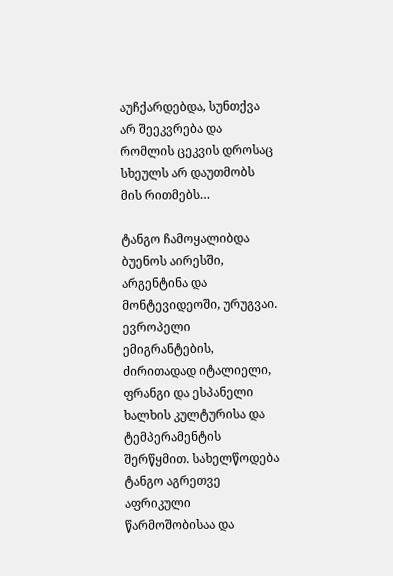აუჩქარდებდა, სუნთქვა არ შეეკვრება და რომლის ცეკვის დროსაც სხეულს არ დაუთმობს მის რითმებს…

ტანგო ჩამოყალიბდა ბუენოს აირესში, არგენტინა და მონტევიდეოში, ურუგვაი. ევროპელი ემიგრანტების, ძირითადად იტალიელი, ფრანგი და ესპანელი ხალხის კულტურისა და ტემპერამენტის შერწყმით. სახელწოდება ტანგო აგრეთვე აფრიკული წარმოშობისაა და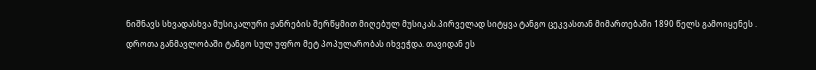ნიშნავს სხვადასხვა მუსიკალური ჟანრების შერწყმით მიღებულ მუსიკას.პირველად სიტყვა ტანგო ცეკვასთან მიმართებაში 1890 წელს გამოიყენეს . დროთა განმავლობაში ტანგო სულ უფრო მეტ პოპულარობას იხვეჭდა. თავიდან ეს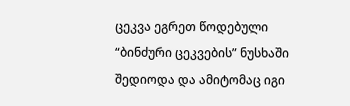ცეკვა ეგრეთ წოდებული “ბინძური ცეკვების” ნუსხაში შედიოდა და ამიტომაც იგი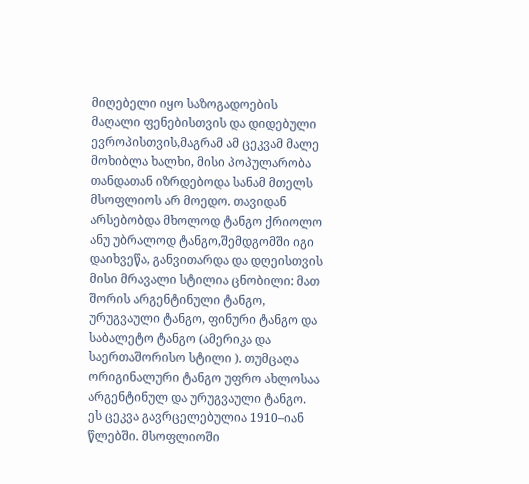მიღებელი იყო საზოგადოების მაღალი ფენებისთვის და დიდებული ევროპისთვის,მაგრამ ამ ცეკვამ მალე მოხიბლა ხალხი, მისი პოპულარობა თანდათან იზრდებოდა სანამ მთელს მსოფლიოს არ მოედო. თავიდან არსებობდა მხოლოდ ტანგო ქრიოლო ანუ უბრალოდ ტანგო,შემდგომში იგი დაიხვეწა, განვითარდა და დღეისთვის მისი მრავალი სტილია ცნობილი: მათ შორის არგენტინული ტანგო, ურუგვაული ტანგო, ფინური ტანგო და საბალეტო ტანგო (ამერიკა და საერთაშორისო სტილი ). თუმცაღა ორიგინალური ტანგო უფრო ახლოსაა არგენტინულ და ურუგვაული ტანგო. ეს ცეკვა გავრცელებულია 1910–იან წლებში. მსოფლიოში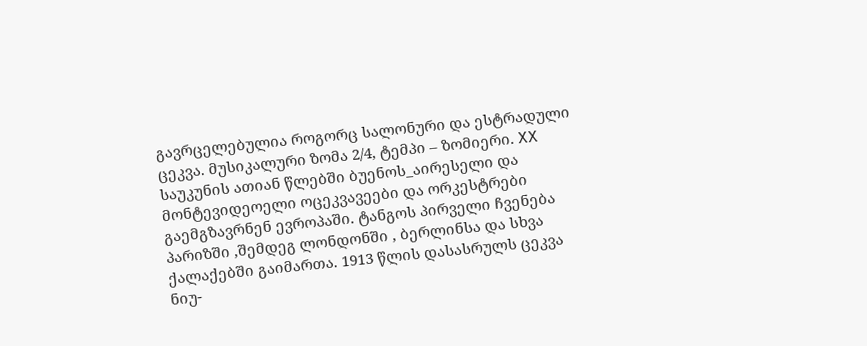გავრცელებულია როგორც სალონური და ესტრადული ცეკვა. მუსიკალური ზომა 2/4, ტემპი – ზომიერი. XX საუკუნის ათიან წლებში ბუენოს_აირესელი და მონტევიდეოელი ოცეკვავეები და ორკესტრები გაემგზავრნენ ევროპაში. ტანგოს პირველი ჩვენება პარიზში ,შემდეგ ლონდონში , ბერლინსა და სხვა ქალაქებში გაიმართა. 1913 წლის დასასრულს ცეკვა ნიუ-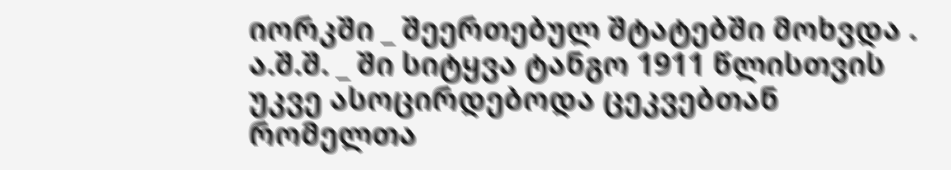იორკში _ შეერთებულ შტატებში მოხვდა . ა.შ.შ. _ ში სიტყვა ტანგო 1911 წლისთვის უკვე ასოცირდებოდა ცეკვებთან რომელთა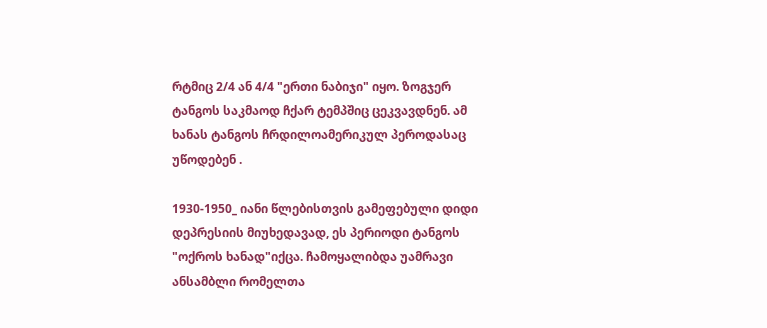რტმიც 2/4 ან 4/4 "ერთი ნაბიჯი" იყო. ზოგჯერ ტანგოს საკმაოდ ჩქარ ტემპშიც ცეკვავდნენ. ამ ხანას ტანგოს ჩრდილოამერიკულ პეროდასაც უწოდებენ .

1930-1950_ იანი წლებისთვის გამეფებული დიდი დეპრესიის მიუხედავად, ეს პერიოდი ტანგოს "ოქროს ხანად"იქცა. ჩამოყალიბდა უამრავი ანსამბლი რომელთა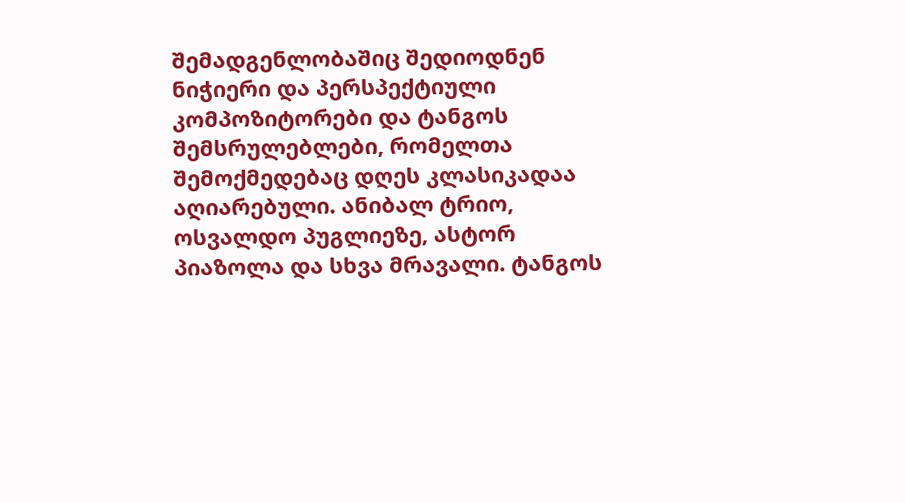შემადგენლობაშიც შედიოდნენ ნიჭიერი და პერსპექტიული კომპოზიტორები და ტანგოს შემსრულებლები, რომელთა შემოქმედებაც დღეს კლასიკადაა აღიარებული. ანიბალ ტრიო, ოსვალდო პუგლიეზე, ასტორ პიაზოლა და სხვა მრავალი. ტანგოს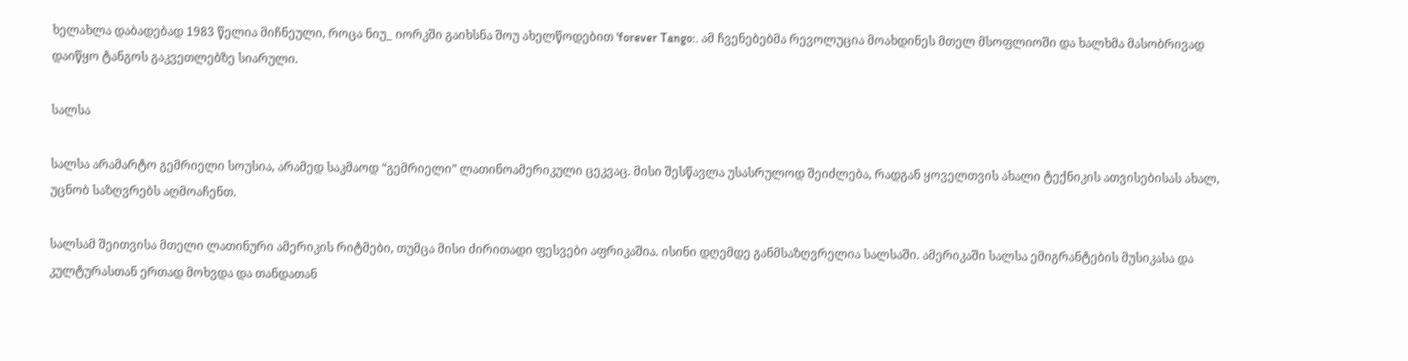ხელახლა დაბადებად 1983 წელია მიჩნეული, როცა ნიუ_ იორკში გაიხსნა შოუ ახელწოდებით 'forever Tango:. ამ ჩვენებებმა რევოლუცია მოახდინეს მთელ მსოფლიოში და ხალხმა მასობრივად დაიწყო ტანგოს გაკვეთლებზე სიარული.

სალსა

სალსა არამარტო გემრიელი სოუსია, არამედ საკმაოდ “გემრიელი” ლათინოამერიკული ცეკვაც. მისი შესწავლა უსასრულოდ შეიძლება, რადგან ყოველთვის ახალი ტექნიკის ათვისებისას ახალ, უცნობ საზღვრებს აღმოაჩენთ.

სალსამ შეითვისა მთელი ლათინური ამერიკის რიტმები, თუმცა მისი ძირითადი ფესვები აფრიკაშია. ისინი დღემდე განმსაზღვრელია სალსაში. ამერიკაში სალსა ემიგრანტების მუსიკასა და კულტურასთან ერთად მოხვდა და თანდათან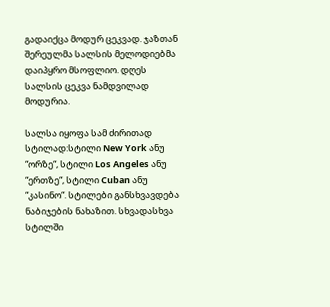გადაიქცა მოდურ ცეკვად. ჯაზთან შერეულმა სალსის მელოდიებმა დაიპყრო მსოფლიო. დღეს სალსის ცეკვა ნამდვილად მოდურია.

სალსა იყოფა სამ ძირითად სტილად:სტილი New York ანუ “ორზე“, სტილი Los Angeles ანუ “ერთზე“, სტილი Cuban ანუ “კასინო“. სტილები განსხვავდება ნაბიჯების ნახაზით. სხვადასხვა სტილში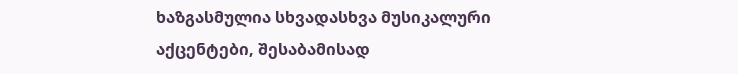ხაზგასმულია სხვადასხვა მუსიკალური აქცენტები, შესაბამისად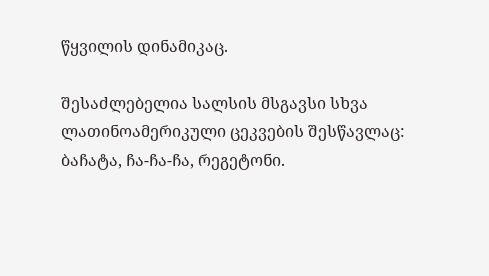წყვილის დინამიკაც.

შესაძლებელია სალსის მსგავსი სხვა ლათინოამერიკული ცეკვების შესწავლაც: ბაჩატა, ჩა-ჩა-ჩა, რეგეტონი.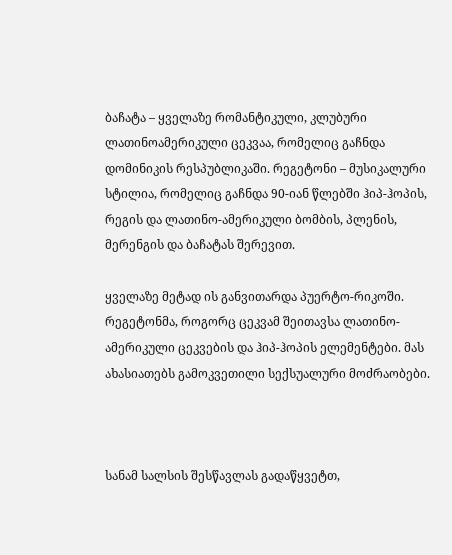ბაჩატა – ყველაზე რომანტიკული, კლუბური ლათინოამერიკული ცეკვაა, რომელიც გაჩნდა დომინიკის რესპუბლიკაში. რეგეტონი – მუსიკალური სტილია, რომელიც გაჩნდა 90-იან წლებში ჰიპ-ჰოპის, რეგის და ლათინო-ამერიკული ბომბის, პლენის, მერენგის და ბაჩატას შერევით.

ყველაზე მეტად ის განვითარდა პუერტო-რიკოში. რეგეტონმა, როგორც ცეკვამ შეითავსა ლათინო-ამერიკული ცეკვების და ჰიპ-ჰოპის ელემენტები. მას ახასიათებს გამოკვეთილი სექსუალური მოძრაობები.



სანამ სალსის შესწავლას გადაწყვეტთ,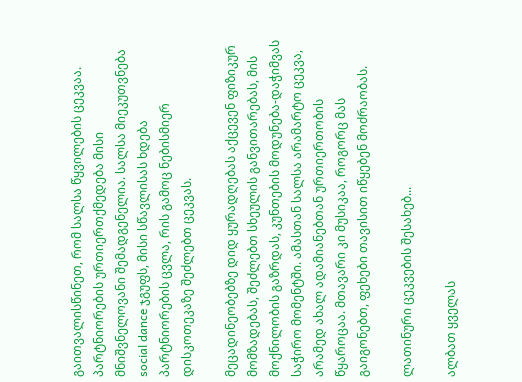გაითვალისწინეთ, რომ სალსა წყვილების ცეკვაა. პარტნიორების ურთიერთქმედება მისი მნიშვნელოვანი შემადგენელია. სალსა მიეკუთვნება social dance ჯგუფს, მისი სწავლისას ხდება პარტნიორების ცვლა, რის გამოც ნებისმიერ დისკოთეკაზე შეძლებთ ცეკვას.

მეცადინეობებზე დიდ ყურადღებას აქცევენ ფიზიკურ მომზადებას, შეძლებთ სხეულის განვითარებას, მის მოქნილობის გაზრდას, კუნთების მოდუნება-დაჭიმვას საჭირო მომენტში. ამასთან სალსა არამარტო ცეკვა, არამედ ახალ ადამიანებთან ურთიერთობის წყაროცაა. მთავარი კი მუსიკაა, როგორც მას გაიგონებთ, ფეხები თავისით იწყებენ მოძრაობას.

ლათინური ცეკვების შესახებ...

ალბათ ყველას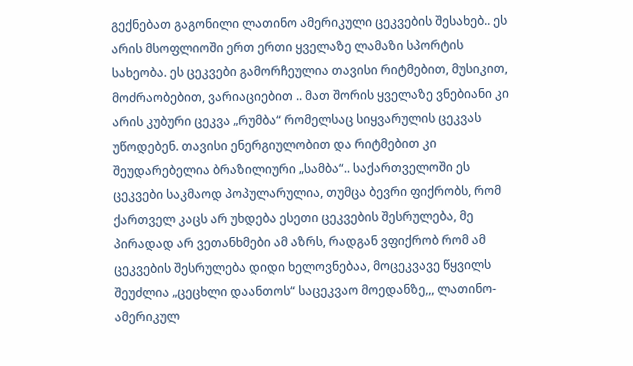გექნებათ გაგონილი ლათინო ამერიკული ცეკვების შესახებ.. ეს არის მსოფლიოში ერთ ერთი ყველაზე ლამაზი სპორტის სახეობა. ეს ცეკვები გამორჩეულია თავისი რიტმებით, მუსიკით, მოძრაობებით, ვარიაციებით .. მათ შორის ყველაზე ვნებიანი კი არის კუბური ცეკვა „რუმბა“ რომელსაც სიყვარულის ცეკვას უწოდებენ. თავისი ენერგიულობით და რიტმებით კი შეუდარებელია ბრაზილიური „სამბა“.. საქართველოში ეს ცეკვები საკმაოდ პოპულარულია, თუმცა ბევრი ფიქრობს, რომ ქართველ კაცს არ უხდება ესეთი ცეკვების შესრულება, მე პირადად არ ვეთანხმები ამ აზრს, რადგან ვფიქრობ რომ ამ ცეკვების შესრულება დიდი ხელოვნებაა, მოცეკვავე წყვილს შეუძლია „ცეცხლი დაანთოს“ საცეკვაო მოედანზე,,, ლათინო-ამერიკულ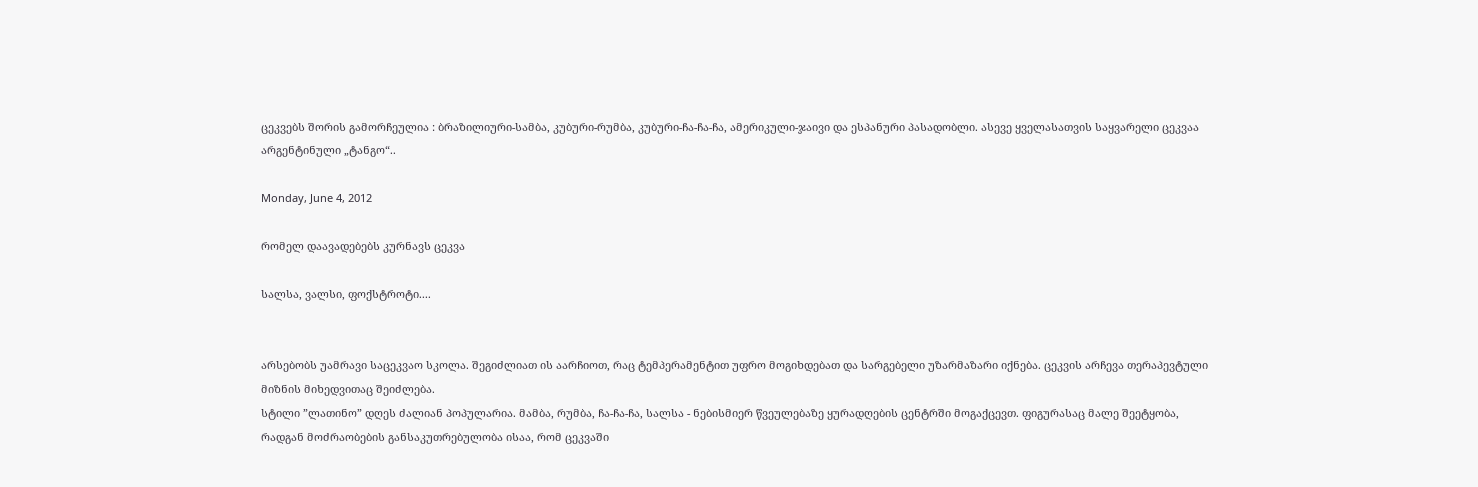ცეკვებს შორის გამორჩეულია : ბრაზილიური-სამბა, კუბური-რუმბა, კუბური-ჩა-ჩა-ჩა, ამერიკული-ჯაივი და ესპანური პასადობლი. ასევე ყველასათვის საყვარელი ცეკვაა არგენტინული „ტანგო“..

Monday, June 4, 2012

რომელ დაავადებებს კურნავს ცეკვა

სალსა, ვალსი, ფოქსტროტი....


არსებობს უამრავი საცეკვაო სკოლა. შეგიძლიათ ის აარჩიოთ, რაც ტემპერამენტით უფრო მოგიხდებათ და სარგებელი უზარმაზარი იქნება. ცეკვის არჩევა თერაპევტული მიზნის მიხედვითაც შეიძლება.
სტილი ”ლათინო” დღეს ძალიან პოპულარია. მამბა, რუმბა, ჩა-ჩა-ჩა, სალსა - ნებისმიერ წვეულებაზე ყურადღების ცენტრში მოგაქცევთ. ფიგურასაც მალე შეეტყობა, რადგან მოძრაობების განსაკუთრებულობა ისაა, რომ ცეკვაში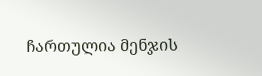ჩართულია მენჯის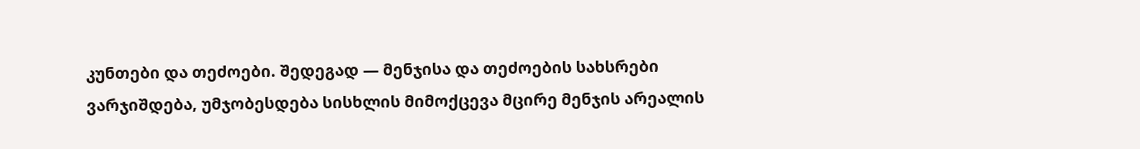კუნთები და თეძოები. შედეგად — მენჯისა და თეძოების სახსრები ვარჯიშდება, უმჯობესდება სისხლის მიმოქცევა მცირე მენჯის არეალის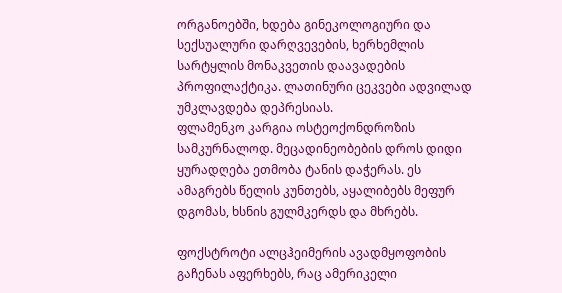ორგანოებში, ხდება გინეკოლოგიური და სექსუალური დარღვევების, ხერხემლის სარტყლის მონაკვეთის დაავადების პროფილაქტიკა. ლათინური ცეკვები ადვილად უმკლავდება დეპრესიას.
ფლამენკო კარგია ოსტეოქონდროზის სამკურნალოდ. მეცადინეობების დროს დიდი ყურადღება ეთმობა ტანის დაჭერას. ეს ამაგრებს წელის კუნთებს, აყალიბებს მეფურ დგომას, ხსნის გულმკერდს და მხრებს.

ფოქსტროტი ალცჰეიმერის ავადმყოფობის გაჩენას აფერხებს, რაც ამერიკელი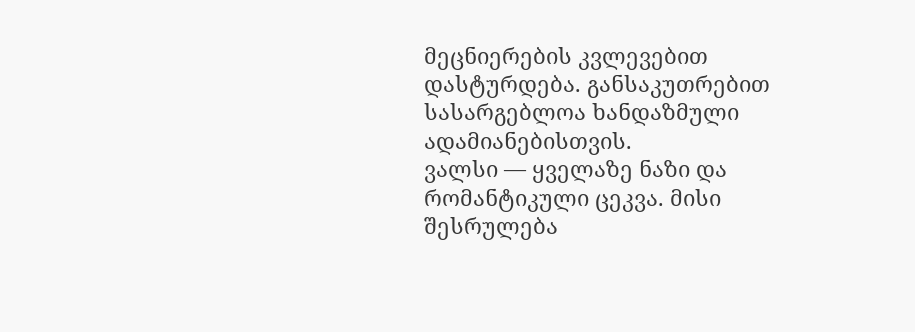მეცნიერების კვლევებით დასტურდება. განსაკუთრებით სასარგებლოა ხანდაზმული ადამიანებისთვის.
ვალსი — ყველაზე ნაზი და რომანტიკული ცეკვა. მისი შესრულება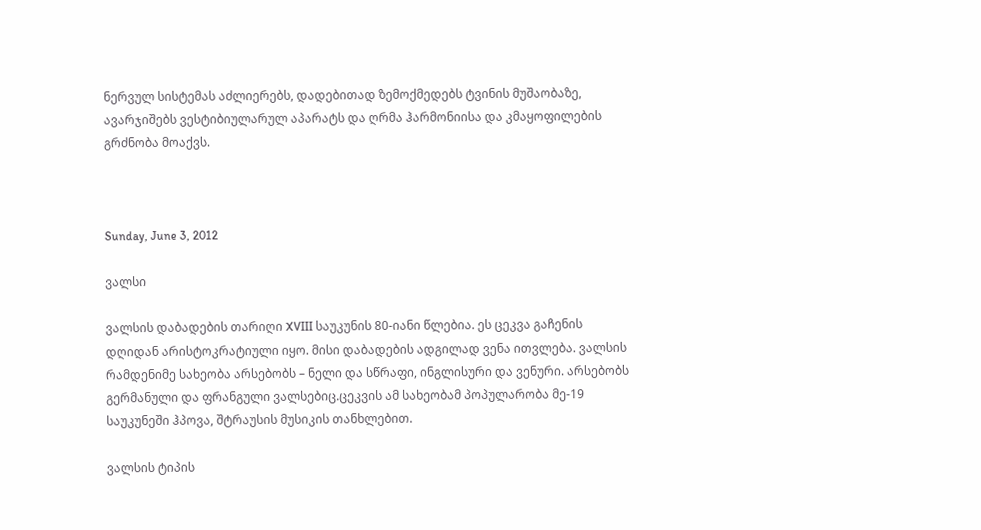ნერვულ სისტემას აძლიერებს, დადებითად ზემოქმედებს ტვინის მუშაობაზე, ავარჯიშებს ვესტიბიულარულ აპარატს და ღრმა ჰარმონიისა და კმაყოფილების გრძნობა მოაქვს.



Sunday, June 3, 2012

ვალსი

ვალსის დაბადების თარიღი XVIII საუკუნის 80-იანი წლებია. ეს ცეკვა გაჩენის დღიდან არისტოკრატიული იყო. მისი დაბადების ადგილად ვენა ითვლება. ვალსის რამდენიმე სახეობა არსებობს – ნელი და სწრაფი, ინგლისური და ვენური. არსებობს გერმანული და ფრანგული ვალსებიც.ცეკვის ამ სახეობამ პოპულარობა მე-19 საუკუნეში ჰპოვა, შტრაუსის მუსიკის თანხლებით.

ვალსის ტიპის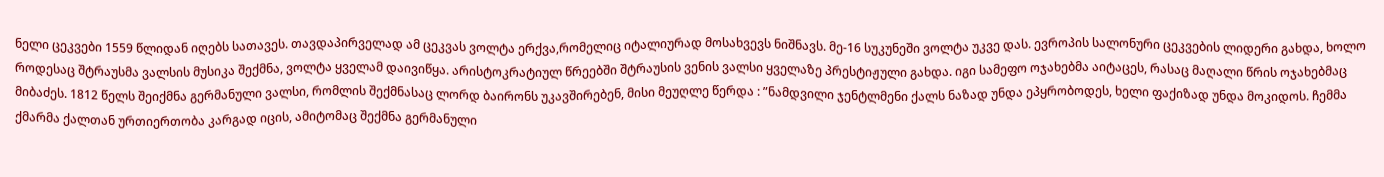ნელი ცეკვები 1559 წლიდან იღებს სათავეს. თავდაპირველად ამ ცეკვას ვოლტა ერქვა,რომელიც იტალიურად მოსახვევს ნიშნავს. მე-16 სუკუნეში ვოლტა უკვე დას. ევროპის სალონური ცეკვების ლიდერი გახდა, ხოლო როდესაც შტრაუსმა ვალსის მუსიკა შექმნა, ვოლტა ყველამ დაივიწყა. არისტოკრატიულ წრეებში შტრაუსის ვენის ვალსი ყველაზე პრესტიჟული გახდა. იგი სამეფო ოჯახებმა აიტაცეს, რასაც მაღალი წრის ოჯახებმაც მიბაძეს. 1812 წელს შეიქმნა გერმანული ვალსი, რომლის შექმნასაც ლორდ ბაირონს უკავშირებენ, მისი მეუღლე წერდა : ”ნამდვილი ჯენტლმენი ქალს ნაზად უნდა ეპყრობოდეს, ხელი ფაქიზად უნდა მოკიდოს. ჩემმა ქმარმა ქალთან ურთიერთობა კარგად იცის, ამიტომაც შექმნა გერმანული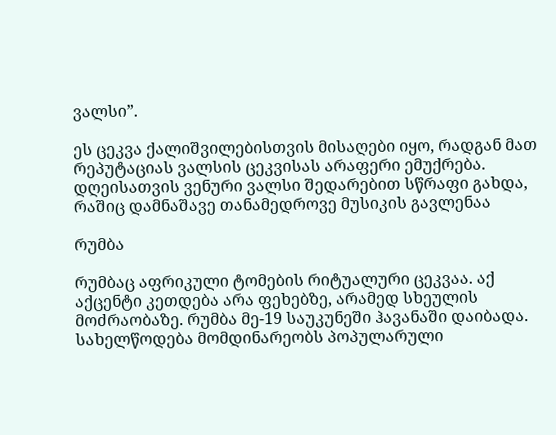ვალსი”.

ეს ცეკვა ქალიშვილებისთვის მისაღები იყო, რადგან მათ რეპუტაციას ვალსის ცეკვისას არაფერი ემუქრება. დღეისათვის ვენური ვალსი შედარებით სწრაფი გახდა, რაშიც დამნაშავე თანამედროვე მუსიკის გავლენაა

რუმბა

რუმბაც აფრიკული ტომების რიტუალური ცეკვაა. აქ აქცენტი კეთდება არა ფეხებზე, არამედ სხეულის მოძრაობაზე. რუმბა მე-19 საუკუნეში ჰავანაში დაიბადა. სახელწოდება მომდინარეობს პოპულარული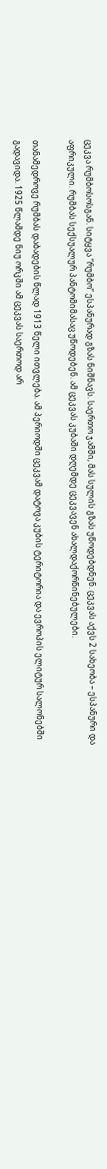ცეკვა რუმბოსოსგან. სიტყვა ”რუმბო” ესპანურად გზას ნიშნავს. საერთო ჯამში, მას სულის გზას უწოდებდნენ. ცეკვას აქვს 2 სახეობა – ესპანური და აფრიკული. რუმბას სექსუალურ პანტომიმასაც უწოდებენ. ამ ცეკვას კუბაში დღემდე ცეკვავენ ახალდაქორწინებულები.

თანამედროვე რუმბას დაბადების წლად 1913 წელი ითვლება. ამ პერიოდში ცეკვამ დატოვა კუბის ტერიტორია და ევროპის ელიტურ სალონებში გადავიდა. 1925 წლამდე ნიუ ორკში ამ ცეკვას საერთოდ არ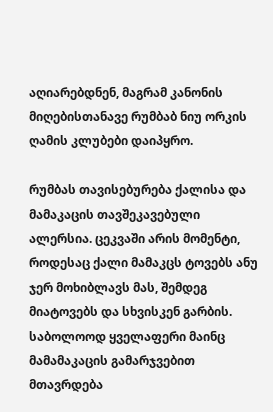აღიარებდნენ, მაგრამ კანონის მიღებისთანავე რუმბაბ ნიუ ორკის ღამის კლუბები დაიპყრო.

რუმბას თავისებურება ქალისა და მამაკაცის თავშეკავებული ალერსია. ცეკვაში არის მომენტი, როდესაც ქალი მამაკცს ტოვებს ანუ ჯერ მოხიბლავს მას, შემდეგ მიატოვებს და სხვისკენ გარბის. საბოლოოდ ყველაფერი მაინც მამამაკაცის გამარჯვებით მთავრდება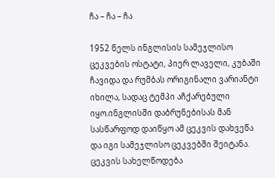ჩა – ჩა – ჩა

1952 წელს ინგლისის სამეჯლისო ცეკვების ოსტატი, პიერ ლაველი, კუბაში ჩავიდა და რუმბას ორიგინალი ვარიანტი იხილა, სადაც ტემპი აჩქარებული იყო.ინგლისში დაბრუნებისას მან სასწარფოდ დაიწყო ამ ცეკვის დახვეწა და იგი სამეჯლისო ცეკვებში შეიტანა. ცეკვის სახელწოდება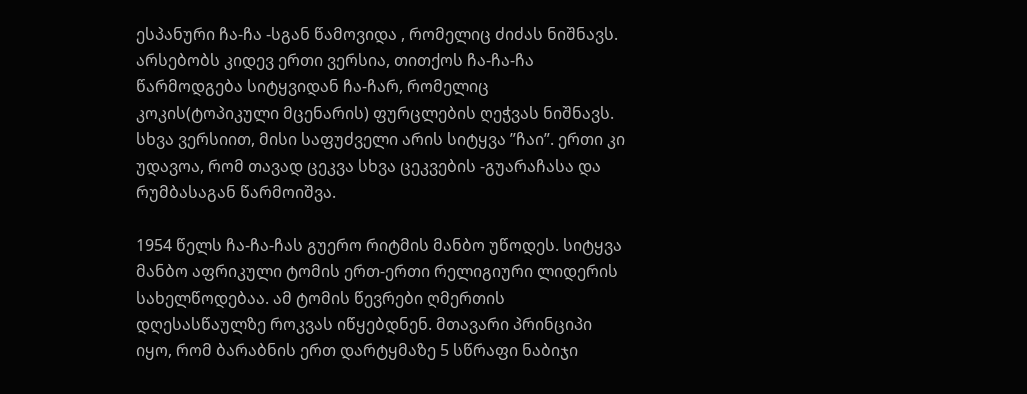ესპანური ჩა-ჩა -სგან წამოვიდა , რომელიც ძიძას ნიშნავს. არსებობს კიდევ ერთი ვერსია, თითქოს ჩა-ჩა-ჩა წარმოდგება სიტყვიდან ჩა-ჩარ, რომელიც კოკის(ტოპიკული მცენარის) ფურცლების ღეჭვას ნიშნავს. სხვა ვერსიით, მისი საფუძველი არის სიტყვა ”ჩაი”. ერთი კი უდავოა, რომ თავად ცეკვა სხვა ცეკვების -გუარაჩასა და რუმბასაგან წარმოიშვა.

1954 წელს ჩა-ჩა-ჩას გუერო რიტმის მანბო უწოდეს. სიტყვა მანბო აფრიკული ტომის ერთ-ერთი რელიგიური ლიდერის სახელწოდებაა. ამ ტომის წევრები ღმერთის დღესასწაულზე როკვას იწყებდნენ. მთავარი პრინციპი იყო, რომ ბარაბნის ერთ დარტყმაზე 5 სწრაფი ნაბიჯი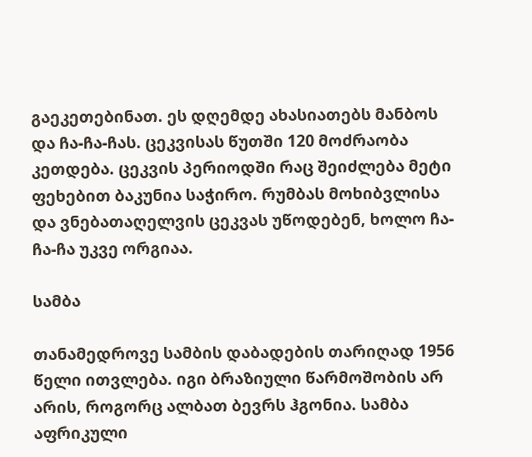გაეკეთებინათ. ეს დღემდე ახასიათებს მანბოს და ჩა-ჩა-ჩას. ცეკვისას წუთში 120 მოძრაობა კეთდება. ცეკვის პერიოდში რაც შეიძლება მეტი ფეხებით ბაკუნია საჭირო. რუმბას მოხიბვლისა და ვნებათაღელვის ცეკვას უწოდებენ, ხოლო ჩა-ჩა-ჩა უკვე ორგიაა.

სამბა

თანამედროვე სამბის დაბადების თარიღად 1956 წელი ითვლება. იგი ბრაზიული წარმოშობის არ არის, როგორც ალბათ ბევრს ჰგონია. სამბა აფრიკული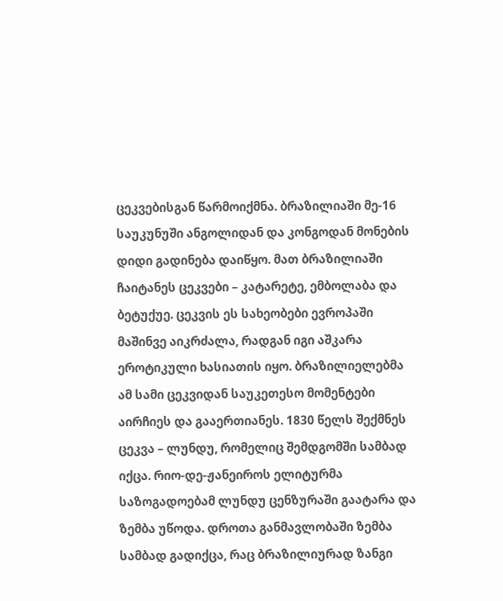ცეკვებისგან წარმოიქმნა. ბრაზილიაში მე-16 საუკუნუში ანგოლიდან და კონგოდან მონების დიდი გადინება დაიწყო. მათ ბრაზილიაში ჩაიტანეს ცეკვები – კატარეტე, ემბოლაბა და ბეტუქუე. ცეკვის ეს სახეობები ევროპაში მაშინვე აიკრძალა, რადგან იგი აშკარა ეროტიკული ხასიათის იყო. ბრაზილიელებმა ამ სამი ცეკვიდან საუკეთესო მომენტები აირჩიეს და გააერთიანეს. 1830 წელს შექმნეს ცეკვა – ლუნდუ, რომელიც შემდგომში სამბად იქცა. რიო-დე-ჟანეიროს ელიტურმა საზოგადოებამ ლუნდუ ცენზურაში გაატარა და ზემბა უწოდა. დროთა განმავლობაში ზემბა სამბად გადიქცა, რაც ბრაზილიურად ზანგი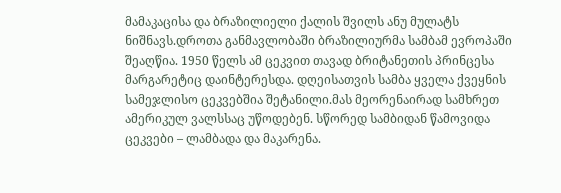მამაკაცისა და ბრაზილიელი ქალის შვილს ანუ მულატს ნიშნავს.დროთა განმავლობაში ბრაზილიურმა სამბამ ევროპაში შეაღწია. 1950 წელს ამ ცეკვით თავად ბრიტანეთის პრინცესა მარგარეტიც დაინტერესდა. დღეისათვის სამბა ყველა ქვეყნის სამეჯლისო ცეკვებშია შეტანილი.მას მეორენაირად სამხრეთ ამერიკულ ვალსსაც უწოდებენ. სწორედ სამბიდან წამოვიდა ცეკვები – ლამბადა და მაკარენა.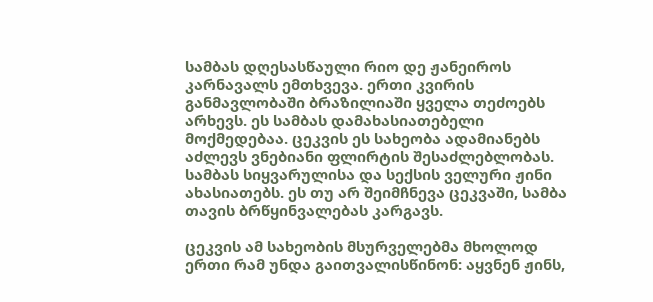სამბას დღესასწაული რიო დე ჟანეიროს კარნავალს ემთხვევა. ერთი კვირის განმავლობაში ბრაზილიაში ყველა თეძოებს არხევს. ეს სამბას დამახასიათებელი მოქმედებაა. ცეკვის ეს სახეობა ადამიანებს აძლევს ვნებიანი ფლირტის შესაძლებლობას. სამბას სიყვარულისა და სექსის ველური ჟინი ახასიათებს. ეს თუ არ შეიმჩნევა ცეკვაში, სამბა თავის ბრწყინვალებას კარგავს.

ცეკვის ამ სახეობის მსურველებმა მხოლოდ ერთი რამ უნდა გაითვალისწინონ: აყვნენ ჟინს,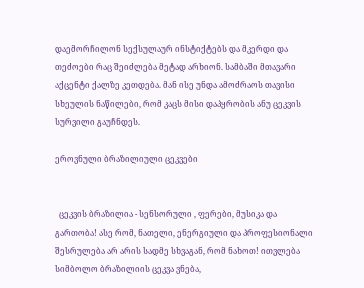დაემორჩილონ სექსულაურ ინსტიქტებს და მკერდი და თეძოები რაც შეიძლება მეტად არხიონ. სამბაში მთავარი აქცენტი ქალზე კეთდება. მან ისე უნდა ამოძრაოს თავისი სხეულის ნაწილები, რომ კაცს მისი დაპყრობის ანუ ცეკვის სურვილი გაუჩნდეს.

ეროვნული ბრაზილიული ცეკვები


  ცეკვის ბრაზილია - სენსორული , ფერები, მუსიკა და გართობა! ასე რომ, ნათელი, ენერგიული და პროფესიონალი შესრულება არ არის სადმე სხვაგან, რომ ნახოთ! ითვლება სიმბოლო ბრაზილიის ცეკვა ვნება,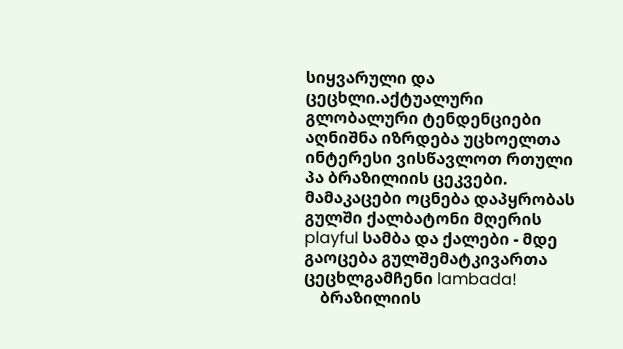სიყვარული და ცეცხლი.აქტუალური გლობალური ტენდენციები აღნიშნა იზრდება უცხოელთა ინტერესი ვისწავლოთ რთული პა ბრაზილიის ცეკვები. მამაკაცები ოცნება დაპყრობას გულში ქალბატონი მღერის playful სამბა და ქალები - მდე გაოცება გულშემატკივართა ცეცხლგამჩენი lambada!
    ბრაზილიის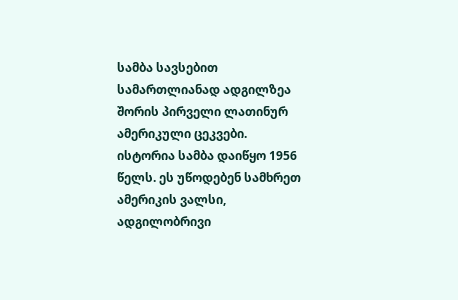სამბა სავსებით სამართლიანად ადგილზეა შორის პირველი ლათინურ ამერიკული ცეკვები. ისტორია სამბა დაიწყო 1956 წელს. ეს უწოდებენ სამხრეთ ამერიკის ვალსი, ადგილობრივი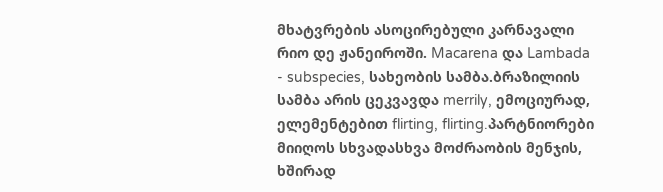მხატვრების ასოცირებული კარნავალი რიო დე ჟანეიროში. Macarena და Lambada - subspecies, სახეობის სამბა.ბრაზილიის სამბა არის ცეკვავდა merrily, ემოციურად, ელემენტებით flirting, flirting.პარტნიორები მიიღოს სხვადასხვა მოძრაობის მენჯის, ხშირად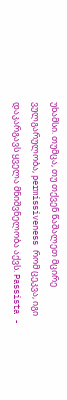უხამსი. თუმცა, თუ თქვენ წაშალეთ მცირე ვულგარულობა, permissiveness რომ ცეკვა, იგი დაკარგავს ყველა მნიშვნელობა აქვს. Passista -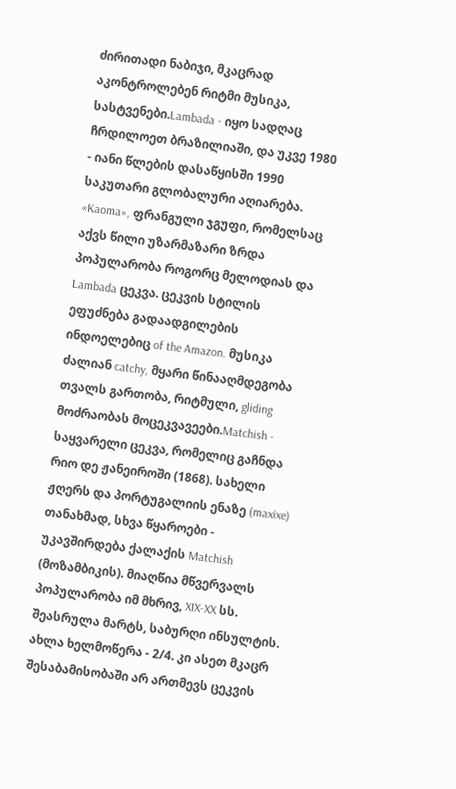ძირითადი ნაბიჯი, მკაცრად აკონტროლებენ რიტმი მუსიკა, სასტვენები.Lambada - იყო სადღაც ჩრდილოეთ ბრაზილიაში, და უკვე 1980 - იანი წლების დასაწყისში 1990 საკუთარი გლობალური აღიარება. «Kaoma», ფრანგული ჯგუფი, რომელსაც აქვს წილი უზარმაზარი ზრდა პოპულარობა როგორც მელოდიას და Lambada ცეკვა. ცეკვის სტილის ეფუძნება გადაადგილების ინდოელებიც of the Amazon. მუსიკა ძალიან catchy, მყარი წინააღმდეგობა თვალს გართობა, რიტმული, gliding მოძრაობას მოცეკვავეები.Matchish - საყვარელი ცეკვა, რომელიც გაჩნდა რიო დე ჟანეიროში (1868). სახელი ჟღერს და პორტუგალიის ენაზე (maxixe) თანახმად, სხვა წყაროები - უკავშირდება ქალაქის Matchish (მოზამბიკის). მიაღწია მწვერვალს პოპულარობა იმ მხრივ, XIX-XX სს. შეასრულა მარტს, საბურღი ინსულტის. ახლა ხელმოწერა - 2/4. კი ასეთ მკაცრ შესაბამისობაში არ ართმევს ცეკვის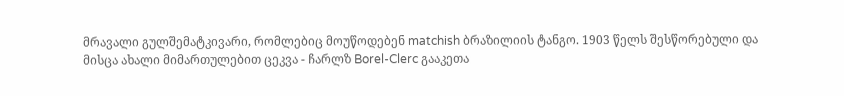მრავალი გულშემატკივარი, რომლებიც მოუწოდებენ matchish ბრაზილიის ტანგო. 1903 წელს შესწორებული და მისცა ახალი მიმართულებით ცეკვა - ჩარლზ Borel-Clerc გააკეთა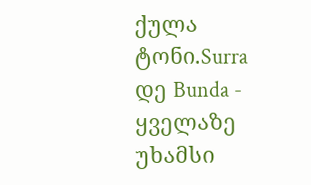ქულა ტონი.Surra დე Bunda - ყველაზე უხამსი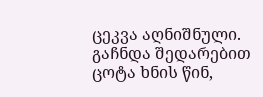ცეკვა აღნიშნული. გაჩნდა შედარებით ცოტა ხნის წინ,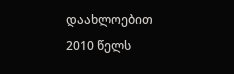დაახლოებით 2010 წელს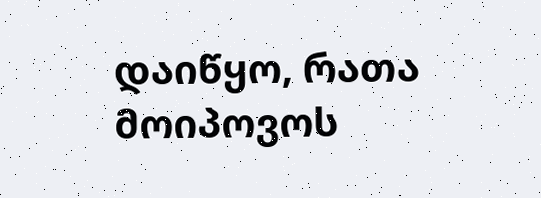დაიწყო, რათა მოიპოვოს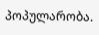პოპულარობა.